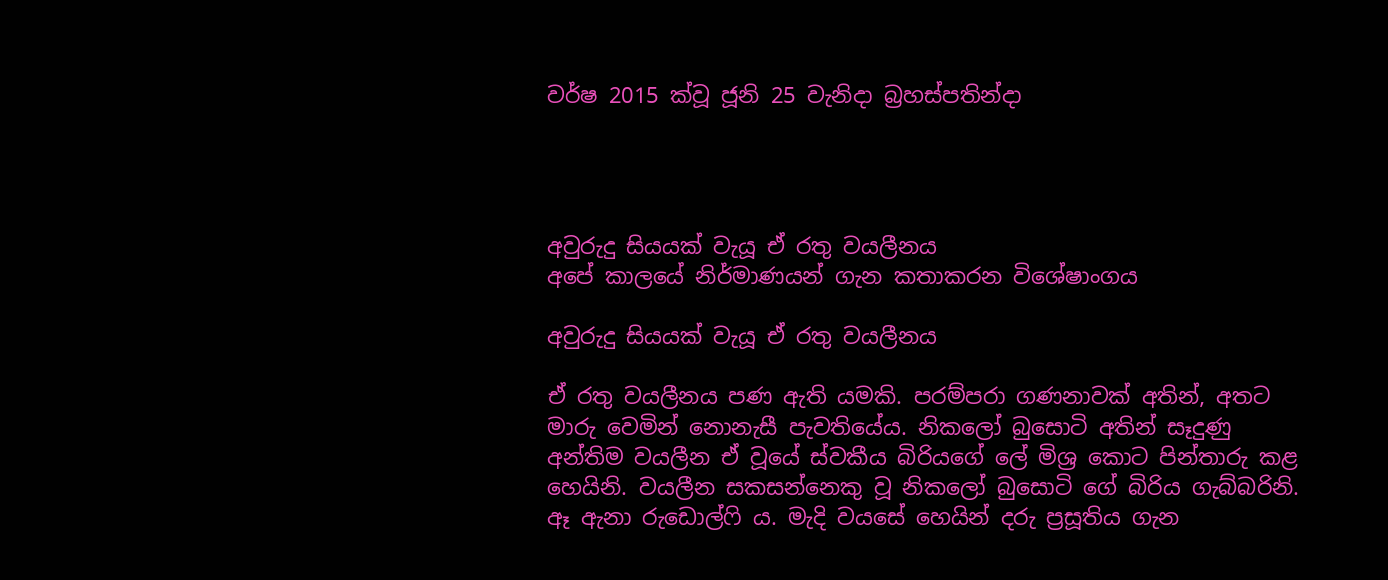වර්ෂ 2015 ක්වූ ජූනි 25 වැනිදා බ්‍රහස්පතින්දා




අවුරුදු සියයක් වැයූ ඒ රතු වයලීනය
අපේ කාලයේ නිර්මාණයන් ගැන කතාකරන විශේෂාංගය

අවුරුදු සියයක් වැයූ ඒ රතු වයලීනය

ඒ රතු වයලීනය පණ ඇති යමකි. පරම්පරා ගණනාවක් අතින්, අතට මාරු වෙමින් නොනැසී පැවතියේය. නිකලෝ බුසොටි අතින් සෑදුණු අන්තිම වයලීන ඒ වූයේ ස්වකීය බිරියගේ ලේ මිශ්‍ර කොට පින්තාරු කළ හෙයිනි. වයලීන සකසන්නෙකු වූ නිකලෝ බුසොටි ගේ බිරිය ගැබ්බරිනි. ඈ ඇනා රුඩොල්ෆි ය. මැදි වයසේ හෙයින් දරු ප්‍රසූතිය ගැන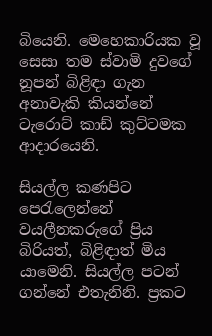බියෙනි. මෙහෙකාරියක වූ සෙසා තම ස්වාමි දුවගේ නූපන් බිළිඳා ගැන අනාවැකි කියන්නේ ටැරොට් කාඩ් කුට්ටමක ආදාරයෙනි.

සියල්ල කණපිට පෙරැලෙන්නේ වයලීනකරුගේ ප්‍රිය බිරියත්, බිළිඳාත් මිය යාමෙනි. සියල්ල පටන් ගන්නේ එතැනිනි. ප්‍රකට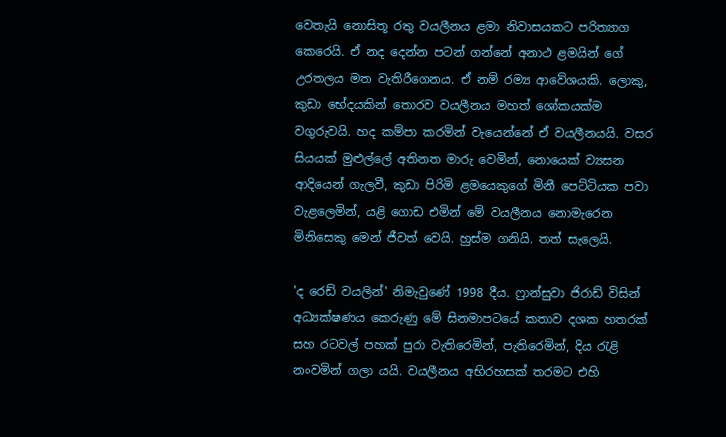වෙතැයි නොසිතූ රතු වයලීනය ළමා නිවාසයකට පරිත්‍යාග කෙරෙයි. ඒ නද දෙන්න පටන් ගන්නේ අනාථ ළමයින් ගේ උරතලය මත වැතිරීගෙනය. ඒ නම් රම්‍ය ආවේශයකි. ලොකු, කුඩා භේදයකින් තොරව වයලීනය මහත් ශෝකයක්ම වගුරුවයි. හද කම්පා කරමින් වැයෙන්නේ ඒ වයලීනයයි. වසර සියයක් මුළුල්ලේ අතිනත මාරු වෙමින්, නොයෙක් ව්‍යසන ආදියෙන් ගැලවී, කුඩා පිරිමි ළමයෙකුගේ මිනී පෙට්ටියක පවා වැළලෙමින්, යළි ගොඩ එමින් මේ වයලීනය නොමැරෙන මිනිසෙකු මෙන් ජීවත් වෙයි. හුස්ම ගනියි. තත් සැලෙයි.

'ද රෙඩ් වයලින්' නිමැවුණේ 1998 දීය. ෆ්‍රාන්සුවා ජිරාඩ් විසින් අධ්‍යක්ෂණය කෙරුණු මේ සිනමාපටයේ කතාව දශක හතරක් සහ රටවල් පහක් පුරා වැතිරෙමින්, පැතිරෙමින්, දිය රැළි නංවමින් ගලා යයි. වයලීනය අභිරහසක් තරමට එහි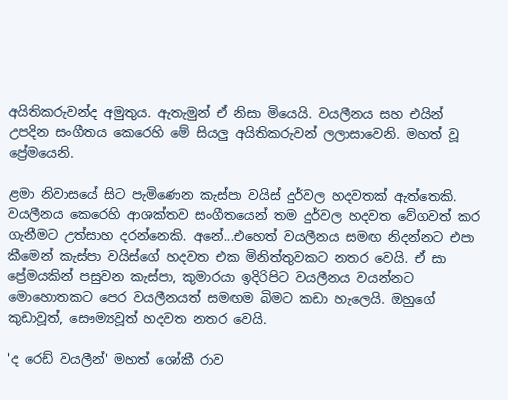අයිතිකරුවන්ද අමුතුය. ඇතැමුන් ඒ නිසා මියෙයි. වයලීනය සහ එයින් උපදින සංගීතය කෙරෙහි මේ සියලු අයිතිකරුවන් ලලාසාවෙනි. මහත් වූ ප්‍රේමයෙනි.

ළමා නිවාසයේ සිට පැමිණෙන කැස්පා වයිස් දුර්වල හදවතක් ඇත්තෙකි. වයලීනය කෙරෙහි ආශක්තව සංගීතයෙන් තම දුර්වල හදවත වේගවත් කර ගැනීමට උත්සාහ දරන්නෙකි. අනේ...එහෙත් වයලීනය සමඟ නිදන්නට එපා කීමෙන් කැස්පා වයිස්ගේ හදවත එක මිනිත්තුවකට නතර වෙයි. ඒ සා ප්‍රේමයකින් පසුවන කැස්පා, කුමාරයා ඉදිරිපිට වයලීනය වයන්නට මොහොතකට පෙර වයලීනයත් සමඟම බිමට කඩා හැලෙයි. ඔහුගේ කුඩාවූත්, සෞම්‍යවූත් හදවත නතර වෙයි.

'ද රෙඩ් වයලීන්' මහත් ශෝකී රාව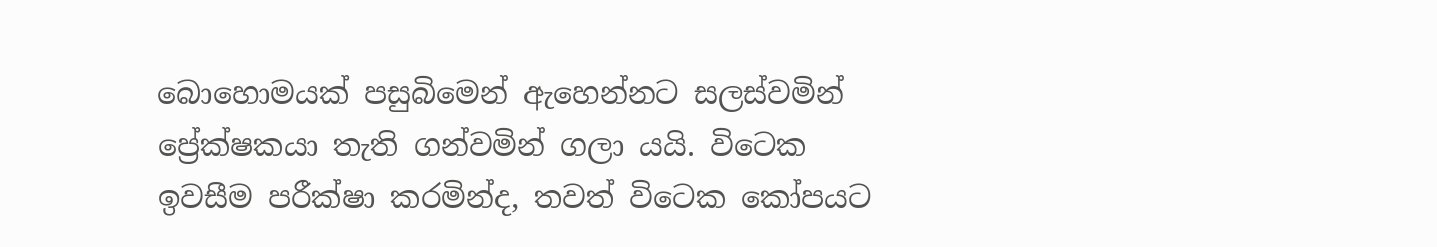බොහොමයක් පසුබිමෙන් ඇහෙන්නට සලස්වමින් ප්‍රේක්ෂකයා තැති ගන්වමින් ගලා යයි. විටෙක ඉවසීම පරීක්ෂා කරමින්ද, තවත් විටෙක කෝපයට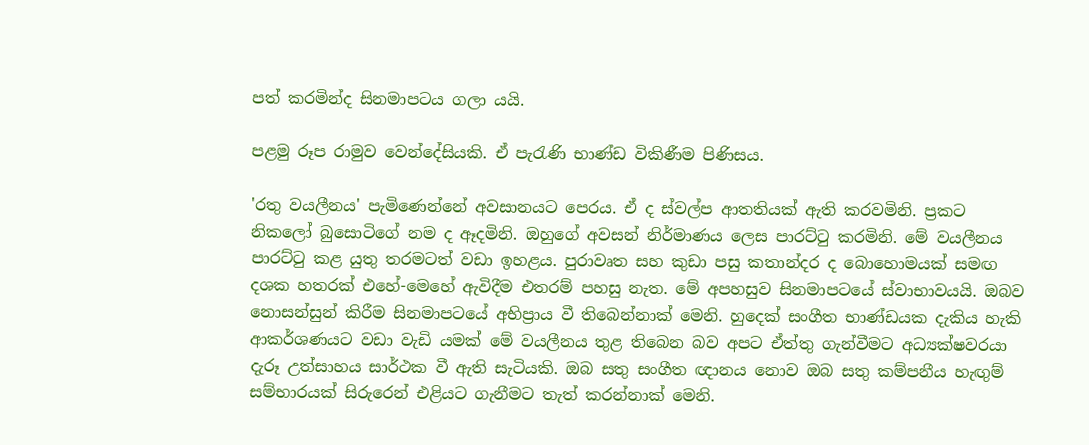පත් කරමින්ද සිනමාපටය ගලා යයි.

පළමු රූප රාමුව වෙන්දේසියකි. ඒ පැරැණි භාණ්ඩ විකිණීම පිණිසය.

'රතු වයලීනය' පැමිණෙන්නේ අවසානයට පෙරය. ඒ ද ස්වල්ප ආතතියක් ඇති කරවමිනි. ප්‍රකට නිකලෝ බුසොටිගේ නම ද ඈදමිනි. ඔහුගේ අවසන් නිර්මාණය ලෙස පාරට්ටු කරමිනි. මේ වයලීනය පාරට්ටු කළ යුතු තරමටත් වඩා ඉහළය. පුරාවෘත සහ කුඩා පසු කතාන්දර ද බොහොමයක් සමඟ දශක හතරක් එහේ-මෙහේ ඇවිදීම එතරම් පහසු නැත. මේ අපහසුව සිනමාපටයේ ස්වාභාවයයි. ඔබව නොසන්සුන් කිරීම සිනමාපටයේ අභිප්‍රාය වී තිබෙන්නාක් මෙනි. හුදෙක් සංගීත භාණ්ඩයක දැකිය හැකි ආකර්ශණයට වඩා වැඩි යමක් මේ වයලීනය තුළ තිබෙන බව අපට ඒත්තු ගැන්වීමට අධ්‍යක්ෂවරයා දැරූ උත්සාහය සාර්ථක වී ඇති සැටියකි. ඔබ සතු සංගීත ඥානය නොව ඔබ සතු කම්පනීය හැඟුම් සම්භාරයක් සිරුරෙන් එළියට ගැනීමට තැත් කරන්නාක් මෙනි.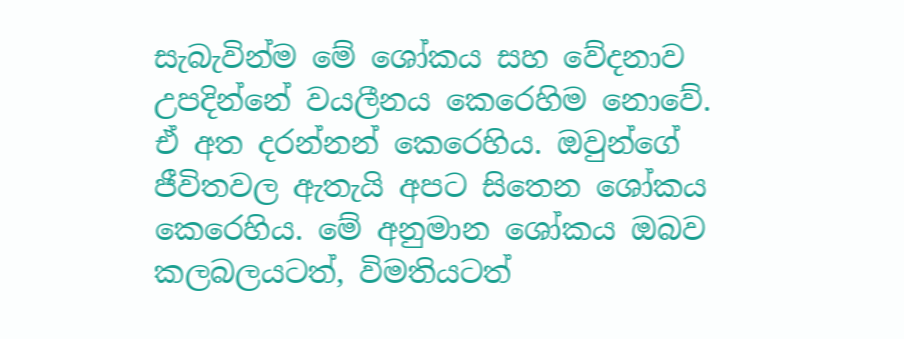සැබැවින්ම මේ ශෝකය සහ වේදනාව උපදින්නේ වයලීනය කෙරෙහිම නොවේ. ඒ අත දරන්නන් කෙරෙහිය. ඔවුන්ගේ ජීවිතවල ඇතැයි අපට සිතෙන ශෝකය කෙරෙහිය. මේ අනුමාන ශෝකය ඔබව කලබලයටත්, විමතියටත්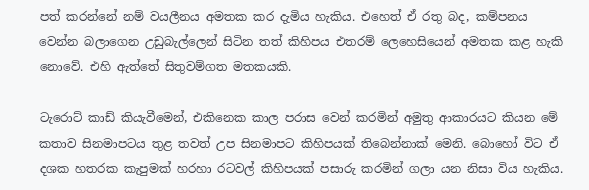පත් කරන්නේ නම් වයලීනය අමතක කර දැමිය හැකිය. එහෙත් ඒ රතු බද, කම්පනය වෙන්න බලාගෙන උඩුබැල්ලෙන් සිටින තත් කිහිපය එතරම් ලෙහෙසියෙන් අමතක කළ හැකි නොවේ. එහි ඇත්තේ සිතුවම්ගත මතකයකි.

ටැරොට් කාඩ් කියැවීමෙන්, එකිනෙක කාල පරාස වෙන් කරමින් අමුතු ආකාරයට කියන මේ කතාව සිනමාපටය තුළ තවත් උප සිනමාපට කිහිපයක් තිබෙන්නාක් මෙනි. බොහෝ විට ඒ දශක හතරක කැපුමක් හරහා රටවල් කිහිපයක් පසාරු කරමින් ගලා යන නිසා විය හැකිය.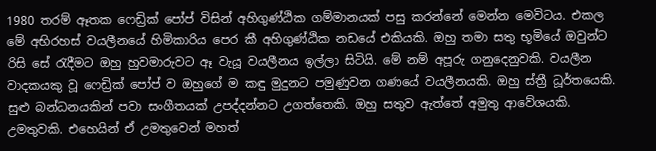1980 තරම් ඈතක ෆෙඩ්‍රික් පෝප් විසින් අහිගුණ්ඨික ගම්මානයක් පසු කරන්නේ මෙන්න මෙවිටය. එකල මේ අභිරහස් වයලීනයේ හිමිකාරිය පෙර කී අහිගුණ්ඨික නඩයේ එකියකි. ඔහු තමා සතු භූමියේ ඔවුන්ට රිසි සේ රැදීමට ඔහු හුවමාරුවට ඈ වැයූ වයලීනය ඉල්ලා සිටියි. මේ නම් අපූරු ගනුදෙනුවකි. වයලීන වාදකයකු වූ ෆෙඩ්‍රික් පෝප් ව ඔහුගේ ම කඳු මුදුනට පමුණුවන ගණයේ වයලීනයකි. ඔහු ස්ත්‍රී ධූර්තයෙකි. සුළු බන්ධනයකින් පවා සංගීතයක් උපද්දන්නට උගත්තෙකි. ඔහු සතුව ඇත්තේ අමුතු ආවේශයකි. උමතුවකි. එහෙයින් ඒ උමතුවෙන් මහත්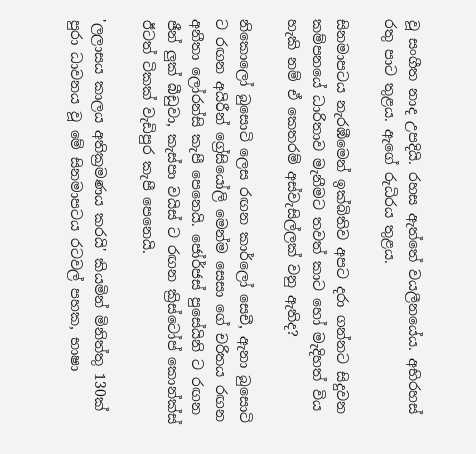වූ සංගීත නාද උපදියි. රහස ඇත්තේ වයලීනයේය. අභිරහස් රතු පාට තුළය. ඇගේ රුධිරය තුළය.

සිනමාපටය නැරඹීමෙන් ඉක්බිතිව අපට දරා ගන්නට සිදුවන කම්පනයේ ධාරිතාව මැනීමට තවත් කාට හෝ මැදිහත් විය හැකි නම් ඒ කෙතරම් අස්වැසිල්ලක් වනු ඇතිද?

නිකොලෝ බුසොටි ලෙස රඟන කාර්ලෝ සෙචී, ඇනා බුසොටි ට රඟන අයිරීන් ග්‍රේසියෝලි මෙන්ම සෙසා ගේ චරිතය රඟන අනීතා ලෝරන්සි කැපී පෙනෙයි. ජෝර්ජස් පුසේයිනි ට රඟන ජීන් ලුක් බීඩුවා, කැස්පා වයිස් ට රඟන ක්‍රිස්ටෝප් කොන්ක්ස් ඊටත් ටිකක් වැඩිපුර කැපී පෙනෙයි.

'ලලාසය කාලය අතික්‍රමණය කරයි' කියමින් මිනිත්තු 130ක් පුරා ධාවනය වූ මේ සිනමාපටය රටවල් පහක, භාෂා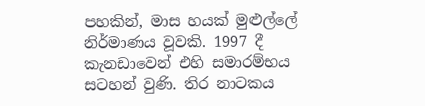පහකින්, මාස හයක් මුළුල්ලේ නිර්මාණය වූවකි. 1997 දී කැනඩාවෙන් එහි සමාරම්භය සටහන් වුණි. තිර නාටකය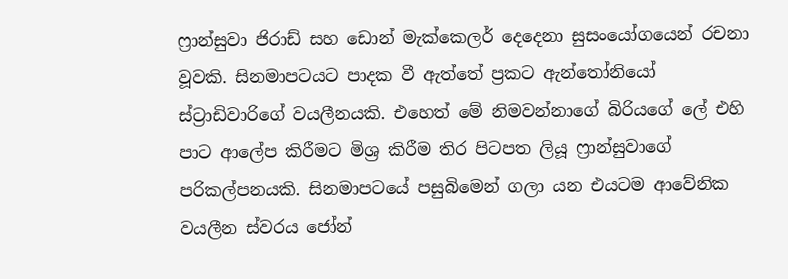ෆ්‍රාන්සුවා ජිරාඩ් සහ ඩොන් මැක්කෙලර් දෙදෙනා සුසංයෝගයෙන් රචනා වූවකි. සිනමාපටයට පාදක වී ඇත්තේ ප්‍රකට ඇන්තෝනියෝ ස්ට්‍රාඩිවාරිගේ වයලීනයකි. එහෙත් මේ නිමවන්නාගේ බිරියගේ ලේ එහි පාට ආලේප කිරීමට මිශ්‍ර කිරීම තිර පිටපත ලියූ ෆ්‍රාන්සුවාගේ පරිකල්පනයකි. සිනමාපටයේ පසුබිමෙන් ගලා යන එයටම ආවේනික වයලීන ස්වරය ජෝන්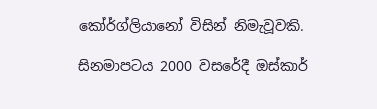කෝර්ග්ලියානෝ විසින් නිමැවූවකි.

සිනමාපටය 2000 වසරේදී ඔස්කාර්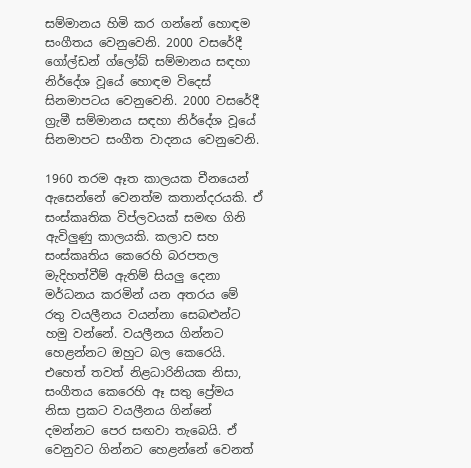සම්මානය හිමි කර ගන්නේ හොඳම සංගීතය වෙනුවෙනි. 2000 වසරේදී ගෝල්ඩන් ග්ලෝබ් සම්මානය සඳහා නිර්දේශ වූයේ හොඳම විදෙස් සිනමාපටය වෙනුවෙනි. 2000 වසරේදී ග්‍රැමී සම්මානය සඳහා නිර්දේශ වූයේ සිනමාපට සංගීත වාදනය වෙනුවෙනි.

1960 තරම ඈත කාලයක චීනයෙන් ඇසෙන්නේ වෙනත්ම කතාන්දරයකි. ඒ සංස්කෘතික විප්ලවයක් සමඟ ගිනි ඇවිලුණු කාලයකි. කලාව සහ සංස්කෘතිය කෙරෙහි බරපතල මැදිහත්වීම් ඇතිම් සියලු දෙනා මර්ධනය කරමින් යන අතරය මේ රතු වයලීනය වයන්නා සෙබළුන්ට හමු වන්නේ. වයලීනය ගින්නට හෙළන්නට ඔහුට බල කෙරෙයි. එහෙත් තවත් නිළධාරිනියක නිසා, සංගීතය කෙරෙහි ඈ සතු ප්‍රේමය නිසා ප්‍රකට වයලීනය ගින්නේ දමන්නට පෙර සඟවා තැබෙයි. ඒ වෙනුවට ගින්නට හෙළන්නේ වෙනත්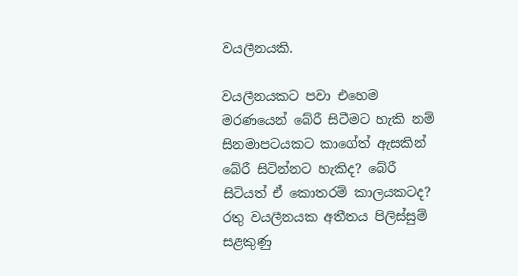වයලීනයකි.

වයලීනයකට පවා එහෙම මරණයෙන් බේරී සිටීමට හැකි නම් සිනමාපටයකට කාගේත් ඇසකින් බේරී සිටින්නට හැකිද? බේරී සිටියත් ඒ කොතරම් කාලයකටද? රතු වයලීනයක අතීතය පිලිස්සුම් සළකුණු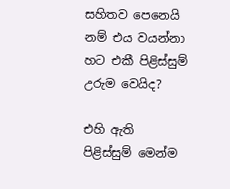සහිතව පෙනෙයි නම් එය වයන්නා හට එකී පිළිස්සුම් උරුම වෙයිද?

එහි ඇති පිළිස්සුම් මෙන්ම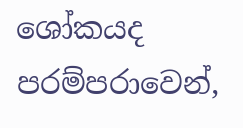ශෝකයද පරම්පරාවෙන්,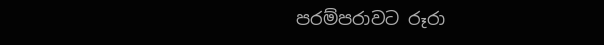පරම්පරාවට රූරා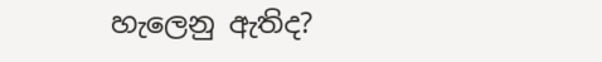හැලෙනු ඇතිද?